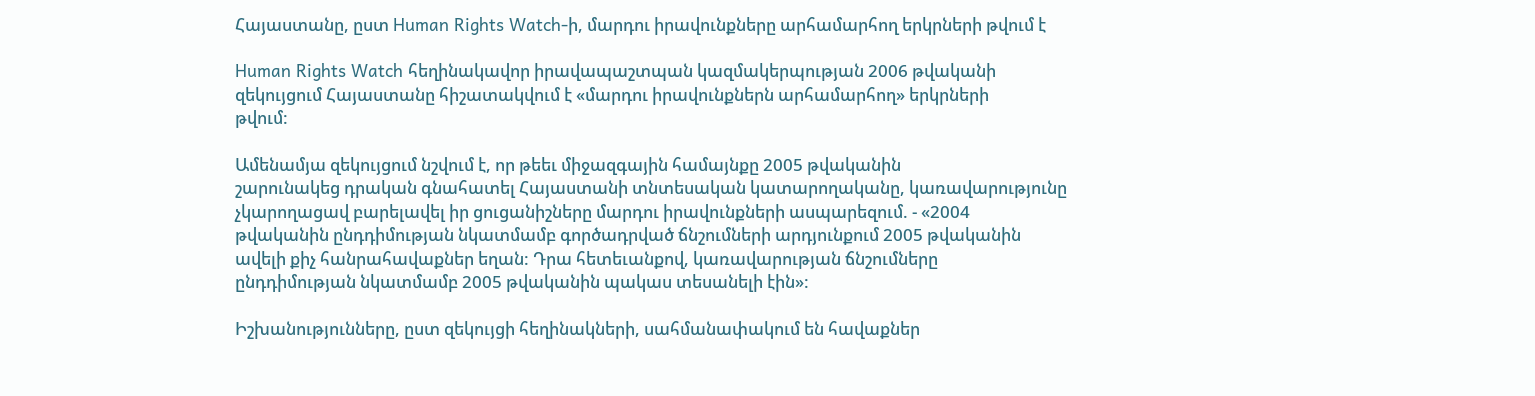Հայաստանը, ըստ Human Rights Watch-ի, մարդու իրավունքները արհամարհող երկրների թվում է

Human Rights Watch հեղինակավոր իրավապաշտպան կազմակերպության 2006 թվականի
զեկույցում Հայաստանը հիշատակվում է «մարդու իրավունքներն արհամարհող» երկրների
թվում:

Ամենամյա զեկույցում նշվում է, որ թեեւ միջազգային համայնքը 2005 թվականին
շարունակեց դրական գնահատել Հայաստանի տնտեսական կատարողականը, կառավարությունը
չկարողացավ բարելավել իր ցուցանիշները մարդու իրավունքների ասպարեզում. - «2004
թվականին ընդդիմության նկատմամբ գործադրված ճնշումների արդյունքում 2005 թվականին
ավելի քիչ հանրահավաքներ եղան: Դրա հետեւանքով, կառավարության ճնշումները
ընդդիմության նկատմամբ 2005 թվականին պակաս տեսանելի էին»:

Իշխանությունները, ըստ զեկույցի հեղինակների, սահմանափակում են հավաքներ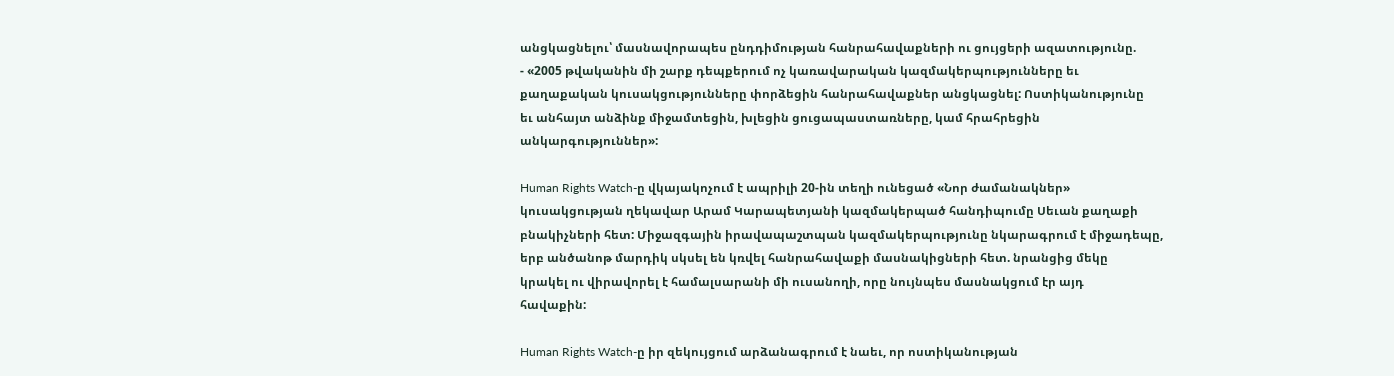անցկացնելու՝ մասնավորապես ընդդիմության հանրահավաքների ու ցույցերի ազատությունը.
- «2005 թվականին մի շարք դեպքերում ոչ կառավարական կազմակերպությունները եւ
քաղաքական կուսակցությունները փորձեցին հանրահավաքներ անցկացնել: Ոստիկանությունը
եւ անհայտ անձինք միջամտեցին, խլեցին ցուցապաստառները, կամ հրահրեցին
անկարգություններ»:

Human Rights Watch-ը վկայակոչում է ապրիլի 20-ին տեղի ունեցած «Նոր ժամանակներ»
կուսակցության ղեկավար Արամ Կարապետյանի կազմակերպած հանդիպումը Սեւան քաղաքի
բնակիչների հետ: Միջազգային իրավապաշտպան կազմակերպությունը նկարագրում է միջադեպը,
երբ անծանոթ մարդիկ սկսել են կռվել հանրահավաքի մասնակիցների հետ. նրանցից մեկը
կրակել ու վիրավորել է համալսարանի մի ուսանողի, որը նույնպես մասնակցում էր այդ
հավաքին:

Human Rights Watch-ը իր զեկույցում արձանագրում է նաեւ, որ ոստիկանության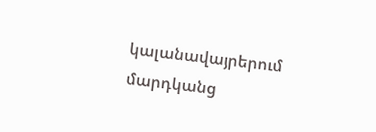կալանավայրերում մարդկանց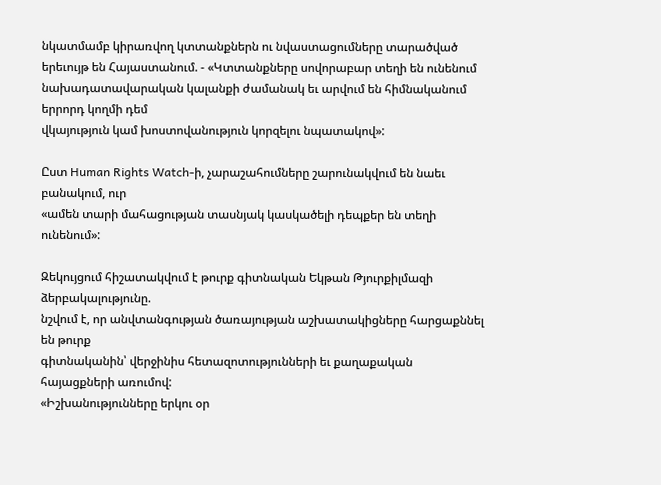նկատմամբ կիրառվող կտտանքներն ու նվաստացումները տարածված
երեւույթ են Հայաստանում. - «Կտտանքները սովորաբար տեղի են ունենում
նախադատավարական կալանքի ժամանակ եւ արվում են հիմնականում երրորդ կողմի դեմ
վկայություն կամ խոստովանություն կորզելու նպատակով»:

Ըստ Human Rights Watch-ի, չարաշահումները շարունակվում են նաեւ բանակում, ուր
«ամեն տարի մահացության տասնյակ կասկածելի դեպքեր են տեղի ունենում»:

Զեկույցում հիշատակվում է թուրք գիտնական Եկթան Թյուրքիլմազի ձերբակալությունը.
նշվում է, որ անվտանգության ծառայության աշխատակիցները հարցաքննել են թուրք
գիտնականին՝ վերջինիս հետազոտությունների եւ քաղաքական հայացքների առումով:
«Իշխանությունները երկու օր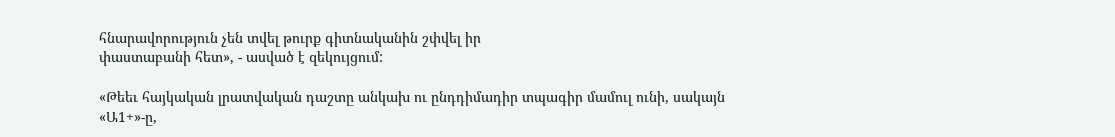հնարավորություն չեն տվել թուրք գիտնականին շփվել իր
փաստաբանի հետ», - ասված է զեկույցում:

«Թեեւ հայկական լրատվական դաշտը անկախ ու ընդդիմադիր տպագիր մամուլ ունի, սակայն
«Ա1+»-ը,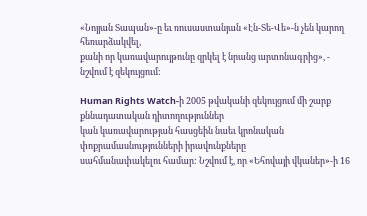«Նոյյան Տապան»-ը եւ ռուսաստանյան «Էն-Տե-Վե»-ն չեն կարող հեռարձակվել,
քանի որ կառավարույթունը զրկել է նրանց արտոնագրից», - նշվում է զեկույցում:

Human Rights Watch-ի 2005 թվականի զեկույցում մի շարք քննադատական դիտողություններ
կան կառավարության հասցեին նաեւ կրոնական փոքրամասնությունների իրավունքները
սահմանափակելու համար: Նշվում է, որ «Եհովայի վկաներ»-ի 16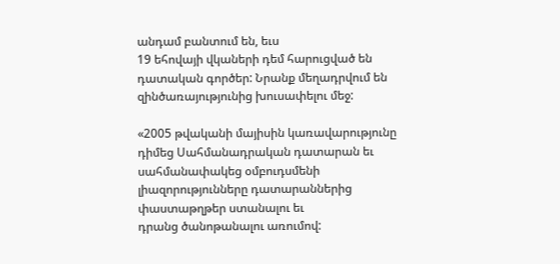անդամ բանտում են, եւս
19 եհովայի վկաների դեմ հարուցված են դատական գործեր: Նրանք մեղադրվում են
զինծառայությունից խուսափելու մեջ:

«2005 թվականի մայիսին կառավարությունը դիմեց Սահմանադրական դատարան եւ
սահմանափակեց օմբուդսմենի լիազորությունները դատարաններից փաստաթղթեր ստանալու եւ
դրանց ծանոթանալու առումով: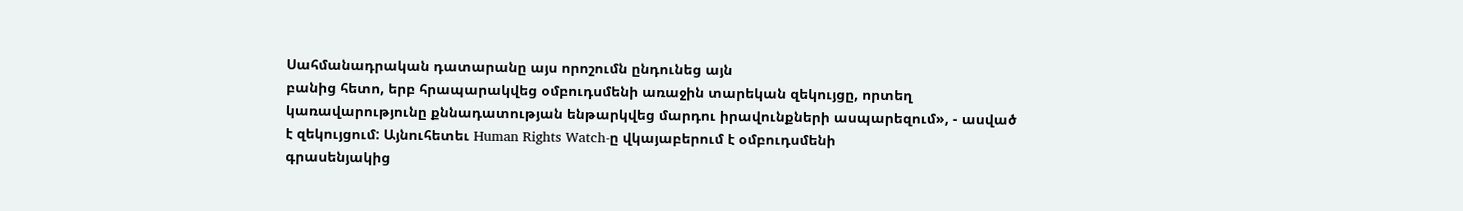Սահմանադրական դատարանը այս որոշումն ընդունեց այն
բանից հետո, երբ հրապարակվեց օմբուդսմենի առաջին տարեկան զեկույցը, որտեղ
կառավարությունը քննադատության ենթարկվեց մարդու իրավունքների ասպարեզում», - ասված
է զեկույցում: Այնուհետեւ Human Rights Watch-ը վկայաբերում է օմբուդսմենի
գրասենյակից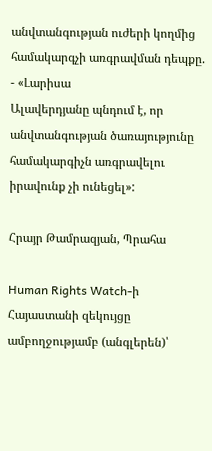անվտանգության ուժերի կողմից համակարգչի առգրավման դեպքը. - «Լարիսա
Ալավերդյանը պնդում է, որ անվտանգության ծառայությունը համակարգիչն առգրավելու
իրավունք չի ունեցել»:

Հրայր Թամրազյան, Պրահա

Human Rights Watch-ի Հայաստանի զեկույցը ամբողջությամբ (անգլերեն)՝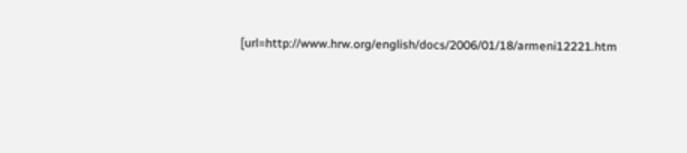[url=http://www.hrw.org/english/docs/2006/01/18/armeni12221.htm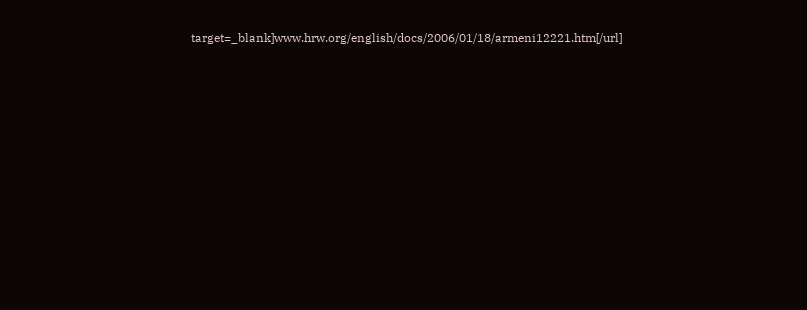target=_blank]www.hrw.org/english/docs/2006/01/18/armeni12221.htm[/url]